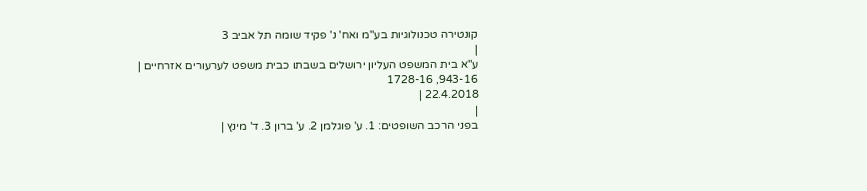קונטירה טכנולוגיות בע"מ ואח' נ' פקיד שומה תל אביב 3
|
ע"א בית המשפט העליון ירושלים בשבתו כבית משפט לערעורים אזרחיים |
943-16, 1728-16
22.4.2018 |
|
בפני הרכב השופטים: 1. ע' פוגלמן 2. ע' ברון 3. ד' מינץ |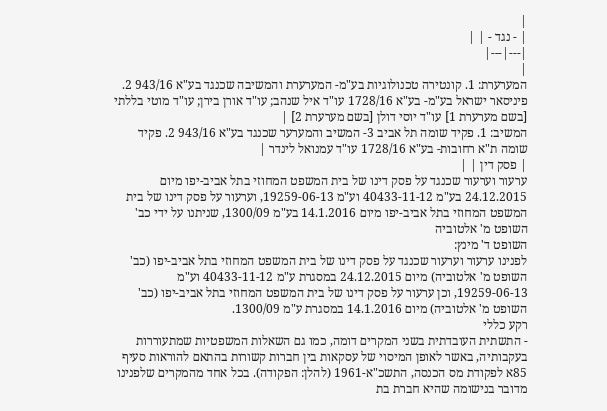|
| - נגד - | |
|---|---|
|
המערערת: 1. קונטירה טכנולוגיות בע"מ- המערערת והמשיבה שכנגד בע"א 943/16 2. פיניסאר ישראל בע"מ- בע"א 1728/16 עו"ד איל שנהב; עו"ד אורן בירן; עו"ד מוטי בללתי [בשם מערערת 1] עו"ד יוסי דולן [בשם מערערת 2] |
המשיב: 1. פקיד שומה תל אביב 3- המשיב והמערער שכנגד בע"א 943/16 2. פקיד שומה ת"א רחובות- בע"א 1728/16 עו"ד עמנואל לינדר |
| פסק דין | |
ערעור וערעור שכנגד על פסק דינו של בית המשפט המחוזי בתל אביב-יפו מיום 24.12.2015 בע"מ 40433-11-12 וע"מ 19259-06-13, וערעור על פסק דינו של בית המשפט המחוזי בתל אביב-יפו מיום 14.1.2016 בע"מ 1300/09, שניתנו על ידי כב' השופט מ' אלטוביה
השופט ד' מינץ:
לפנינו ערעור וערעור שכנגד על פסק דינו של בית המשפט המחוזי בתל אביב-יפו (כב' השופט מ' אלטוביה) מיום 24.12.2015 במסגרת ע"מ 40433-11-12 וע"מ 19259-06-13, וכן ערעור על פסק דינו של בית המשפט המחוזי בתל אביב-יפו (כב' השופט מ' אלטוביה) מיום 14.1.2016 במסגרת ע"מ 1300/09.
רקע כללי
- התשתית העובדתית בשני המקרים דומה, כמו גם השאלות המשפטיות שמתעוררות בעקבותיה, באשר לאופן המיסוי של עסקאות בין חברות קשורות בהתאם להוראות סעיף 85א לפקודת מס הכנסה, התשכ"א-1961 (להלן: הפקודה). בכל אחד מהמקרים שלפנינו מדובר בנישומה שהיא חברת בת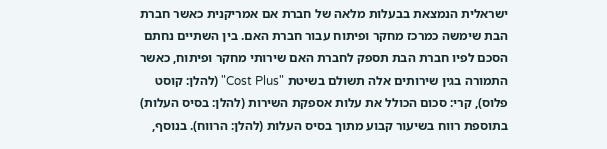ישראלית הנמצאת בבעלות מלאה של חברת אם אמריקנית כאשר חברת הבת שימשה כמרכז מחקר ופיתוח עבור חברת האם. בין השתיים נחתם הסכם לפיו חברת הבת תספק לחברת האם שירותי מחקר ופיתוח, כאשר התמורה בגין שירותים אלה תשולם בשיטת "Cost Plus" (להלן: קוסט פלוס), קרי: סכום הכולל את עלות אספקת השירות (להלן: בסיס העלות) בתוספת רווח בשיעור קבוע מתוך בסיס העלות (להלן: הרווח). בנוסף,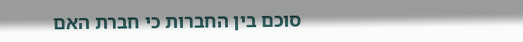סוכם בין החברות כי חברת האם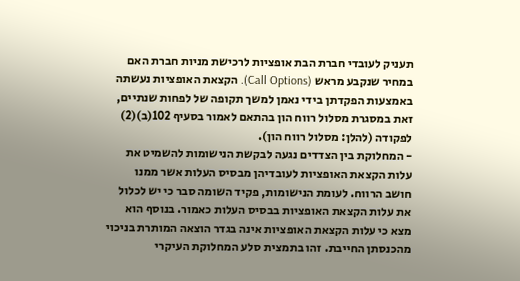תעניק לעובדי חברת הבת אופציות לרכישת מניות חברת האם במחיר שנקבע מראש (Call Options). הקצאת האופציות נעשתה באמצעות הפקדתן בידי נאמן למשך תקופה של לפחות שנתיים, זאת במסגרת מסלול רווח הון בהתאם לאמור בסעיף 102(ב)(2) לפקודה (להלן: מסלול רווח הון).
- המחלוקת בין הצדדים נגעה לבקשת הנישומות להשמיט את עלות הקצאת האופציות לעובדיהן מבסיס העלות אשר ממנו חושב הרווח. לעומת הנישומות, פקיד השומה סבר כי יש לכלול את עלות הקצאת האופציות בבסיס העלות כאמור. בנוסף הוא מצא כי עלות הקצאת האופציות אינה בגדר הוצאה המותרת בניכוי מהכנסתן החייבת. זהו בתמצית סלע המחלוקת העיקרי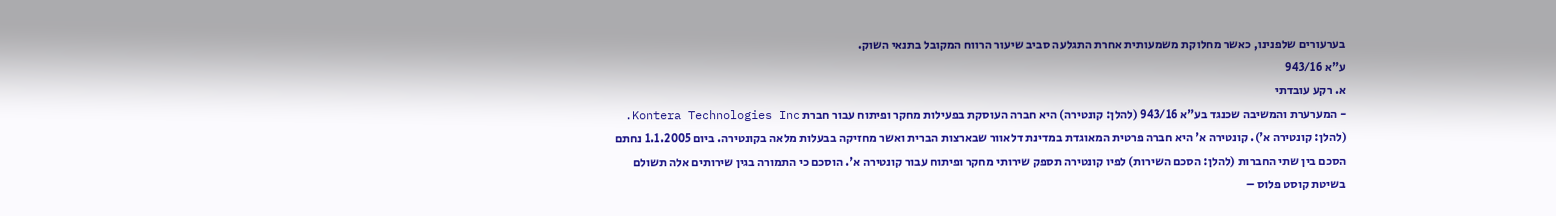בערעורים שלפנינו, כאשר מחלוקת משמעותית אחרת התגלעה סביב שיעור הרווח המקובל בתנאי השוק.
ע"א 943/16
א. רקע עובדתי
- המערערת והמשיבה שכנגד בע"א 943/16 (להלן: קונטירה) היא חברה העוסקת בפעילות מחקר ופיתוח עבור חברת Kontera Technologies Inc. (להלן: קונטירה א'). קונטירה א' היא חברה פרטית המאוגדת במדינת דלאוור שבארצות הברית ואשר מחזיקה בבעלות מלאה בקונטירה. ביום 1.1.2005 נחתם הסכם בין שתי החברות (להלן: הסכם השירות) לפיו קונטירה תספק שירותי מחקר ופיתוח עבור קונטירה א'. הוסכם כי התמורה בגין שירותים אלה תשולם בשיטת קוסט פלוס –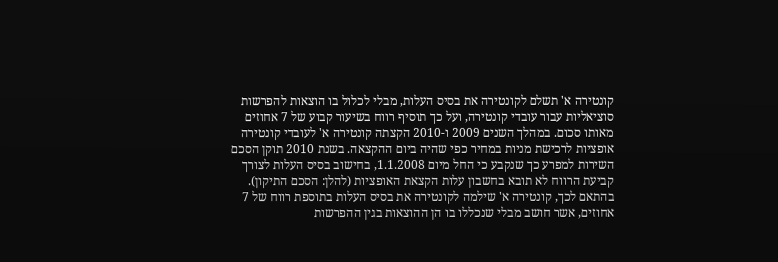קונטירה א' תשלם לקונטירה את בסיס העלות, מבלי לכלול בו הוצאות להפרשות סוציאליות עבור עובדי קונטירה, ועל כך תוסיף רווח בשיעור קבוע של 7 אחוזים מאותו סכום. במהלך השנים 2009 ו-2010 הקצתה קונטירה א' לעובדי קונטירה אופציות לרכישת מניות במחיר כפי שהיה ביום ההקצאה. בשנת 2010 תוקן הסכם השירות למפרע כך שנקבע כי החל מיום 1.1.2008, בחישוב בסיס העלות לצורך קביעת הרווח לא תובא בחשבון עלות הקצאת האופציות (להלן: הסכם התיקון). בהתאם לכך, קונטירה א' שילמה לקונטירה את בסיס העלות בתוספת רווח של 7 אחוזים, אשר חושב מבלי שנכללו בו הן ההוצאות בגין ההפרשות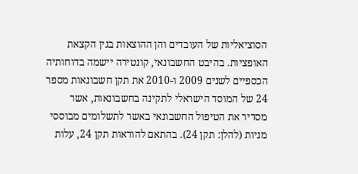הסוציאליות של העובדים והן ההוצאות בגין הקצאת האופציות. בהיבט החשבונאי, קונטירה יישמה בדוחותיה הכספיים לשנים 2009 ו-2010 את תקן חשבונאות מספר 24 של המוסד הישראלי לתקינה בחשבונאות, אשר מסדיר את הטיפול החשבונאי באשר לתשלומים מבוססי מניות (להלן: תקן 24). בהתאם להוראות תקן 24, עלות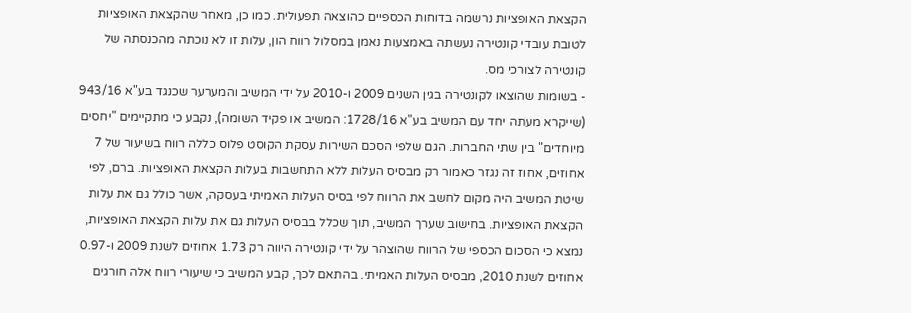הקצאת האופציות נרשמה בדוחות הכספיים כהוצאה תפעולית. כמו כן, מאחר שהקצאת האופציות לטובת עובדי קונטירה נעשתה באמצעות נאמן במסלול רווח הון, עלות זו לא נוכתה מהכנסתה של קונטירה לצורכי מס.
- בשומות שהוצאו לקונטירה בגין השנים 2009 ו-2010 על ידי המשיב והמערער שכנגד בע"א 943/16 (שייקרא מעתה יחד עם המשיב בע"א 1728/16: המשיב או פקיד השומה), נקבע כי מתקיימים "יחסים מיוחדים" בין שתי החברות. הגם שלפי הסכם השירות עסקת הקוסט פלוס כללה רווח בשיעור של 7 אחוזים, אחוז זה נגזר כאמור רק מבסיס העלות ללא התחשבות בעלות הקצאת האופציות. ברם, לפי שיטת המשיב היה מקום לחשב את הרווח לפי בסיס העלות האמיתי בעסקה, אשר כולל גם את עלות הקצאת האופציות. בחישוב שערך המשיב, תוך שכלל בבסיס העלות גם את עלות הקצאת האופציות, נמצא כי הסכום הכספי של הרווח שהוצהר על ידי קונטירה היווה רק 1.73 אחוזים לשנת 2009 ו-0.97 אחוזים לשנת 2010, מבסיס העלות האמיתי. בהתאם לכך, קבע המשיב כי שיעורי רווח אלה חורגים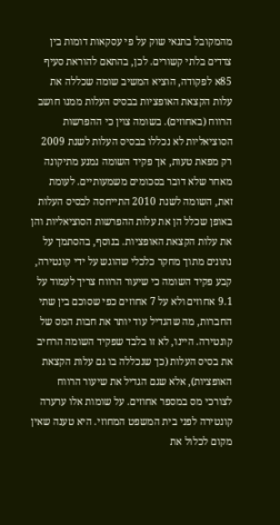מהמקובל בתנאי שוק על פי עסקאות דומות בין צדדים בלתי קשורים. לכן, בהתאם להוראת סעיף 85א לפקודה, הוציא המשיב שומה שכללה את עלות הקצאת האופציות בבסיס העלות ממנו חושב הרווח (באחוזים). בשומה צוין כי ההפרשות הסוציאליות לא נכללו בבסיס העלות לשנת 2009 רק מפאת טעות, אך פקיד השומה נמנע מתיקונה מאחר שלא דובר בסכומים משמעותיים. לעומת זאת, השומה לשנת 2010 התייחסה לבסיס העלות באופן שכלל הן את עלות ההפרשות הסוציאליות והן את עלות הקצאת האופציות. בנוסף, בהסתמך על נתונים מתוך מחקר כלכלי שהוגש על ידי קונטירה, קבע פקיד השומה כי שיעור הרווח צריך לעמוד על 9.1 אחוזים ולא על 7 אחוזים כפי שסוכם בין שתי החברות, מה שהגדיל עוד יותר את חבות המס של קונטירה. היינו, לא זו בלבד שפקיד השומה הרחיב את בסיס העלות (כך שנכללה בו גם עלות הקצאת האופציות), אלא שגם הגדיל את שיעור הרווח לצורכי מס במספר אחוזים. על שומות אלו ערערה קונטירה לפני בית המשפט המחוזי. היא טענה שאין מקום לכלול את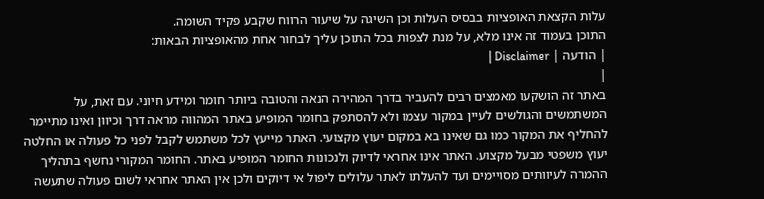עלות הקצאת האופציות בבסיס העלות וכן השיגה על שיעור הרווח שקבע פקיד השומה.
התוכן בעמוד זה אינו מלא, על מנת לצפות בכל התוכן עליך לבחור אחת מהאופציות הבאות:
| הודעה | Disclaimer |
|
באתר זה הושקעו מאמצים רבים להעביר בדרך המהירה הנאה והטובה ביותר חומר ומידע חיוני. עם זאת, על המשתמשים והגולשים לעיין במקור עצמו ולא להסתפק בחומר המופיע באתר המהווה מראה דרך וכיוון ואינו מתיימר להחליף את המקור כמו גם שאינו בא במקום יעוץ מקצועי. האתר מייעץ לכל משתמש לקבל לפני כל פעולה או החלטה יעוץ משפטי מבעל מקצוע. האתר אינו אחראי לדיוק ולנכונות החומר המופיע באתר. החומר המקורי נחשף בתהליך ההמרה לעיוותים מסויימים ועד להעלתו לאתר עלולים ליפול אי דיוקים ולכן אין האתר אחראי לשום פעולה שתעשה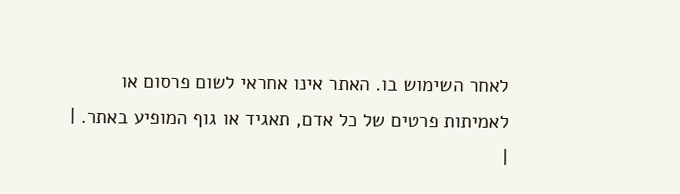לאחר השימוש בו. האתר אינו אחראי לשום פרסום או לאמיתות פרטים של כל אדם, תאגיד או גוף המופיע באתר. |
|